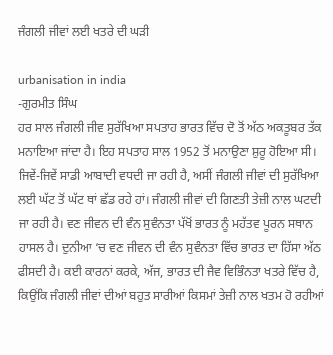ਜੰਗਲੀ ਜੀਵਾਂ ਲਈ ਖਤਰੇ ਦੀ ਘੜੀ

urbanisation in india
-ਗੁਰਮੀਤ ਸਿੰਘ
ਹਰ ਸਾਲ ਜੰਗਲੀ ਜੀਵ ਸੁਰੱਖਿਆ ਸਪਤਾਹ ਭਾਰਤ ਵਿੱਚ ਦੋ ਤੋਂ ਅੱਠ ਅਕਤੂਬਰ ਤੱਕ ਮਨਾਇਆ ਜਾਂਦਾ ਹੈ। ਇਹ ਸਪਤਾਹ ਸਾਲ 1952 ਤੋਂ ਮਨਾਉਣਾ ਸ਼ੁਰੂ ਹੋਇਆ ਸੀ। ਜਿਵੇਂ-ਜਿਵੇਂ ਸਾਡੀ ਆਬਾਦੀ ਵਧਦੀ ਜਾ ਰਹੀ ਹੈ, ਅਸੀਂ ਜੰਗਲੀ ਜੀਵਾਂ ਦੀ ਸੁਰੱਖਿਆ ਲਈ ਘੱਟ ਤੋਂ ਘੱਟ ਥਾਂ ਛੱਡ ਰਹੇ ਹਾਂ। ਜੰਗਲੀ ਜੀਵਾਂ ਦੀ ਗਿਣਤੀ ਤੇਜ਼ੀ ਨਾਲ ਘਟਦੀ ਜਾ ਰਹੀ ਹੈ। ਵਣ ਜੀਵਨ ਦੀ ਵੰਨ ਸੁਵੰਨਤਾ ਪੱਖੋਂ ਭਾਰਤ ਨੂੰ ਮਹੱਤਵ ਪੂਰਨ ਸਥਾਨ ਹਾਸਲ ਹੈ। ਦੁਨੀਆ ‘ਚ ਵਣ ਜੀਵਨ ਦੀ ਵੰਨ ਸੁਵੰਨਤਾ ਵਿੱਚ ਭਾਰਤ ਦਾ ਹਿੱਸਾ ਅੱਠ ਫੀਸਦੀ ਹੈ। ਕਈ ਕਾਰਨਾਂ ਕਰਕੇ, ਅੱਜ, ਭਾਰਤ ਦੀ ਜੈਵ ਵਿਭਿੰਨਤਾ ਖਤਰੇ ਵਿੱਚ ਹੈ, ਕਿਉਂਕਿ ਜੰਗਲੀ ਜੀਵਾਂ ਦੀਆਂ ਬਹੁਤ ਸਾਰੀਆਂ ਕਿਸਮਾਂ ਤੇਜ਼ੀ ਨਾਲ ਖਤਮ ਹੋ ਰਹੀਆਂ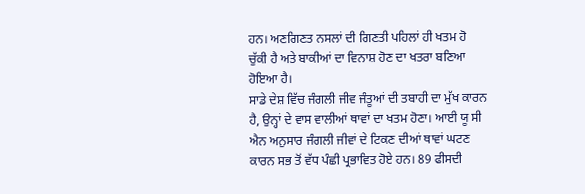ਹਨ। ਅਣਗਿਣਤ ਨਸਲਾਂ ਦੀ ਗਿਣਤੀ ਪਹਿਲਾਂ ਹੀ ਖਤਮ ਹੋ ਚੁੱਕੀ ਹੈ ਅਤੇ ਬਾਕੀਆਂ ਦਾ ਵਿਨਾਸ਼ ਹੋਣ ਦਾ ਖਤਰਾ ਬਣਿਆ ਹੋਇਆ ਹੈ।
ਸਾਡੇ ਦੇਸ਼ ਵਿੱਚ ਜੰਗਲੀ ਜੀਵ ਜੰਤੂਆਂ ਦੀ ਤਬਾਹੀ ਦਾ ਮੁੱਖ ਕਾਰਨ ਹੈ, ਉਨ੍ਹਾਂ ਦੇ ਵਾਸ ਵਾਲੀਆਂ ਥਾਵਾਂ ਦਾ ਖਤਮ ਹੋਣਾ। ਆਈ ਯੂ ਸੀ ਐਨ ਅਨੁਸਾਰ ਜੰਗਲੀ ਜੀਵਾਂ ਦੇ ਟਿਕਣ ਦੀਆਂ ਥਾਵਾਂ ਘਟਣ ਕਾਰਨ ਸਭ ਤੋਂ ਵੱਧ ਪੰਛੀ ਪ੍ਰਭਾਵਿਤ ਹੋਏ ਹਨ। 89 ਫੀਸਦੀ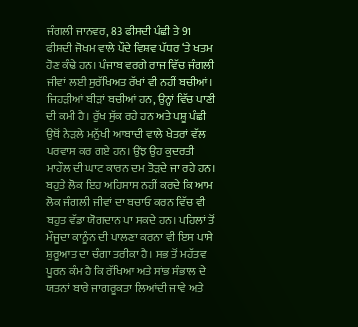ਜੰਗਲੀ ਜਾਨਵਰ, 83 ਫੀਸਦੀ ਪੰਛੀ ਤੇ 91 ਫੀਸਦੀ ਜੋਖਮ ਵਾਲੇ ਪੌਦੇ ਵਿਸ਼ਵ ਪੱਧਰ ‘ਤੇ ਖਤਮ ਹੋਣ ਕੰਢੇ ਹਨ। ਪੰਜਾਬ ਵਰਗੇ ਰਾਜ ਵਿੱਚ ਜੰਗਲੀ ਜੀਵਾਂ ਲਈ ਸੁਰੱਖਿਅਤ ਰੱਖਾਂ ਵੀ ਨਹੀਂ ਬਚੀਆਂ। ਜਿਹੜੀਆਂ ਬੀੜਾਂ ਬਚੀਆਂ ਹਨ, ਉਨ੍ਹਾਂ ਵਿੱਚ ਪਾਣੀ ਦੀ ਕਮੀ ਹੈ। ਰੁੱਖ ਸੁੱਕ ਰਹੇ ਹਨ ਅਤੇ ਪਸ਼ੂ ਪੰਛੀ ਉਥੋਂ ਨੇੜਲੇ ਮਨੁੱਖੀ ਆਬਾਦੀ ਵਾਲੇ ਖੇਤਰਾਂ ਵੱਲ ਪਰਵਾਸ ਕਰ ਗਏ ਹਨ। ਉਂਝ ਉਹ ਕੁਦਰਤੀ ਮਾਹੌਲ ਦੀ ਘਾਟ ਕਾਰਨ ਦਮ ਤੋੜਦੇ ਜਾ ਰਹੇ ਹਨ।
ਬਹੁਤੇ ਲੋਕ ਇਹ ਅਹਿਸਾਸ ਨਹੀਂ ਕਰਦੇ ਕਿ ਆਮ ਲੋਕ ਜੰਗਲੀ ਜੀਵਾਂ ਦਾ ਬਚਾਓ ਕਰਨ ਵਿੱਚ ਵੀ ਬਹੁਤ ਵੱਡਾ ਯੋਗਦਾਨ ਪਾ ਸਕਦੇ ਹਨ। ਪਹਿਲਾਂ ਤੋਂ ਮੌਜੂਦਾ ਕਾਨੂੰਨ ਦੀ ਪਾਲਣਾ ਕਰਨਾ ਵੀ ਇਸ ਪਾਸੇ ਸ਼ੁਰੂਆਤ ਦਾ ਚੰਗਾ ਤਰੀਕਾ ਹੈ। ਸਭ ਤੋਂ ਮਹੱਤਵ ਪੂਰਨ ਕੰਮ ਹੈ ਕਿ ਰੱਖਿਆ ਅਤੇ ਸਾਂਭ ਸੰਭਾਲ ਦੇ ਯਤਨਾਂ ਬਾਰੇ ਜਾਗਰੂਕਤਾ ਲਿਆਂਦੀ ਜਾਵੇ ਅਤੇ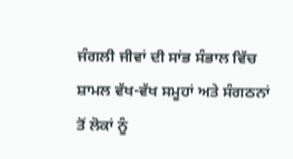ਜੰਗਲੀ ਜੀਵਾਂ ਦੀ ਸਾਂਭ ਸੰਭਾਲ ਵਿੱਚ ਸ਼ਾਮਲ ਵੱਖ-ਵੱਖ ਸਮੂਹਾਂ ਅਤੇ ਸੰਗਠਨਾਂ ਤੋਂ ਲੋਕਾਂ ਨੂੰ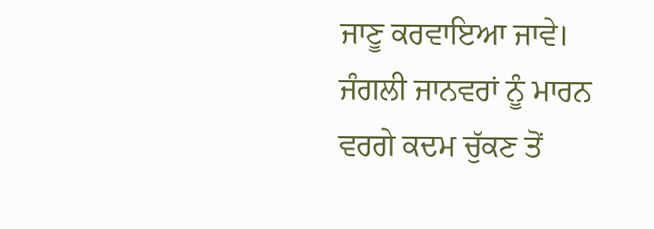ਜਾਣੂ ਕਰਵਾਇਆ ਜਾਵੇ। ਜੰਗਲੀ ਜਾਨਵਰਾਂ ਨੂੰ ਮਾਰਨ ਵਰਗੇ ਕਦਮ ਚੁੱਕਣ ਤੋਂ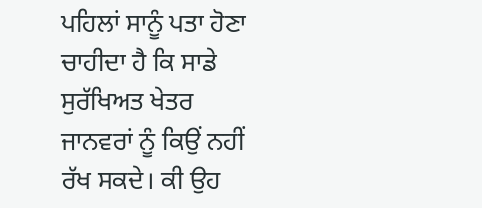ਪਹਿਲਾਂ ਸਾਨੂੰ ਪਤਾ ਹੋਣਾ ਚਾਹੀਦਾ ਹੈ ਕਿ ਸਾਡੇ ਸੁਰੱਖਿਅਤ ਖੇਤਰ ਜਾਨਵਰਾਂ ਨੂੰ ਕਿਉਂ ਨਹੀਂ ਰੱਖ ਸਕਦੇ। ਕੀ ਉਹ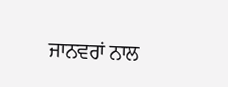ਜਾਨਵਰਾਂ ਨਾਲ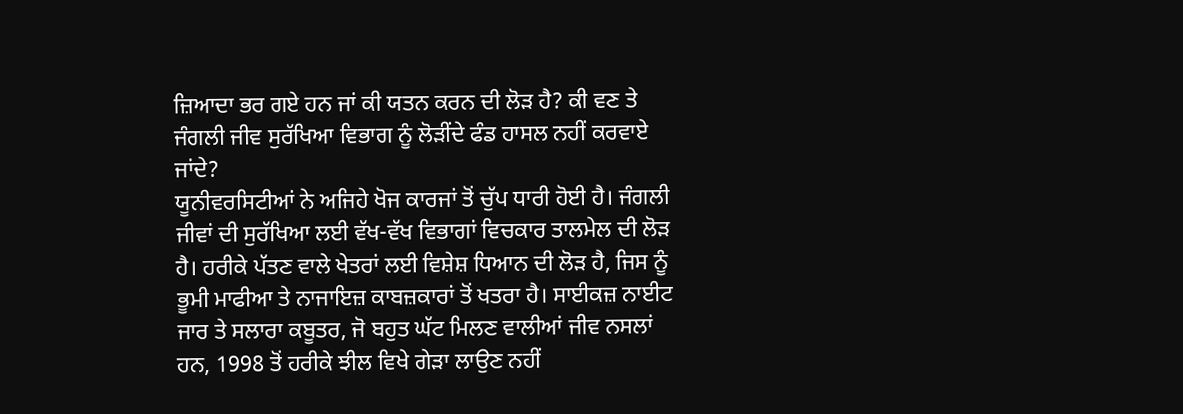ਜ਼ਿਆਦਾ ਭਰ ਗਏ ਹਨ ਜਾਂ ਕੀ ਯਤਨ ਕਰਨ ਦੀ ਲੋੜ ਹੈ? ਕੀ ਵਣ ਤੇ ਜੰਗਲੀ ਜੀਵ ਸੁਰੱਖਿਆ ਵਿਭਾਗ ਨੂੰ ਲੋੜੀਂਦੇ ਫੰਡ ਹਾਸਲ ਨਹੀਂ ਕਰਵਾਏ ਜਾਂਦੇ?
ਯੂਨੀਵਰਸਿਟੀਆਂ ਨੇ ਅਜਿਹੇ ਖੋਜ ਕਾਰਜਾਂ ਤੋਂ ਚੁੱਪ ਧਾਰੀ ਹੋਈ ਹੈ। ਜੰਗਲੀ ਜੀਵਾਂ ਦੀ ਸੁਰੱਖਿਆ ਲਈ ਵੱਖ-ਵੱਖ ਵਿਭਾਗਾਂ ਵਿਚਕਾਰ ਤਾਲਮੇਲ ਦੀ ਲੋੜ ਹੈ। ਹਰੀਕੇ ਪੱਤਣ ਵਾਲੇ ਖੇਤਰਾਂ ਲਈ ਵਿਸ਼ੇਸ਼ ਧਿਆਨ ਦੀ ਲੋੜ ਹੈ, ਜਿਸ ਨੂੰ ਭੂਮੀ ਮਾਫੀਆ ਤੇ ਨਾਜਾਇਜ਼ ਕਾਬਜ਼ਕਾਰਾਂ ਤੋਂ ਖਤਰਾ ਹੈ। ਸਾਈਕਜ਼ ਨਾਈਟ ਜਾਰ ਤੇ ਸਲਾਰਾ ਕਬੂਤਰ, ਜੋ ਬਹੁਤ ਘੱਟ ਮਿਲਣ ਵਾਲੀਆਂ ਜੀਵ ਨਸਲਾਂ ਹਨ, 1998 ਤੋਂ ਹਰੀਕੇ ਝੀਲ ਵਿਖੇ ਗੇੜਾ ਲਾਉਣ ਨਹੀਂ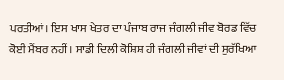ਪਰਤੀਆਂ। ਇਸ ਖਾਸ ਖੇਤਰ ਦਾ ਪੰਜਾਬ ਰਾਜ ਜੰਗਲੀ ਜੀਵ ਬੋਰਡ ਵਿੱਚ ਕੋਈ ਮੈਂਬਰ ਨਹੀਂ। ਸਾਡੀ ਦਿਲੀ ਕੋਸ਼ਿਸ਼ ਹੀ ਜੰਗਲੀ ਜੀਵਾਂ ਦੀ ਸੁਰੱਖਿਆ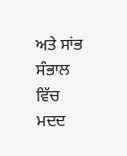ਅਤੇ ਸਾਂਭ ਸੰਭਾਲ ਵਿੱਚ ਮਦਦ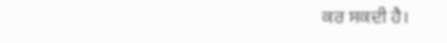ਕਰ ਸਕਦੀ ਹੈ।